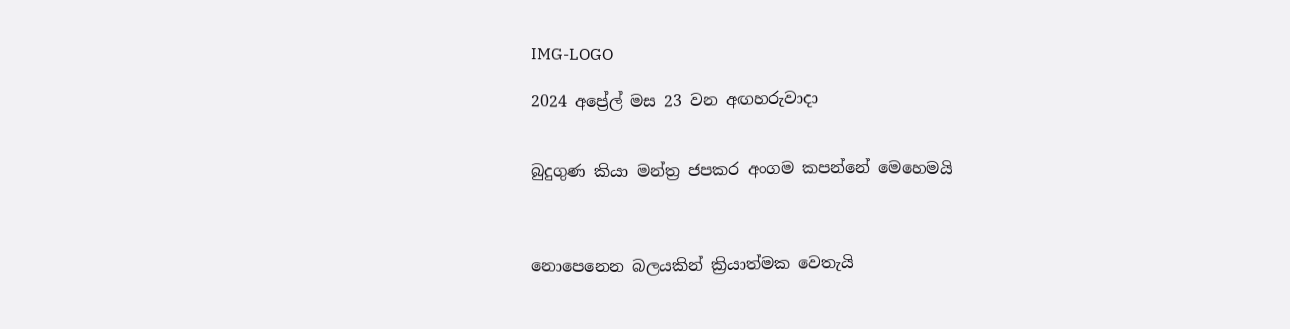IMG-LOGO

2024 අප්‍රේල් මස 23 වන අඟහරුවාදා


බුදුගුණ කියා මන්ත්‍ර ජපකර අංගම කපන්නේ මෙහෙමයි



නොපෙනෙන බලයකින් ක්‍රියාත්මක වෙතැයි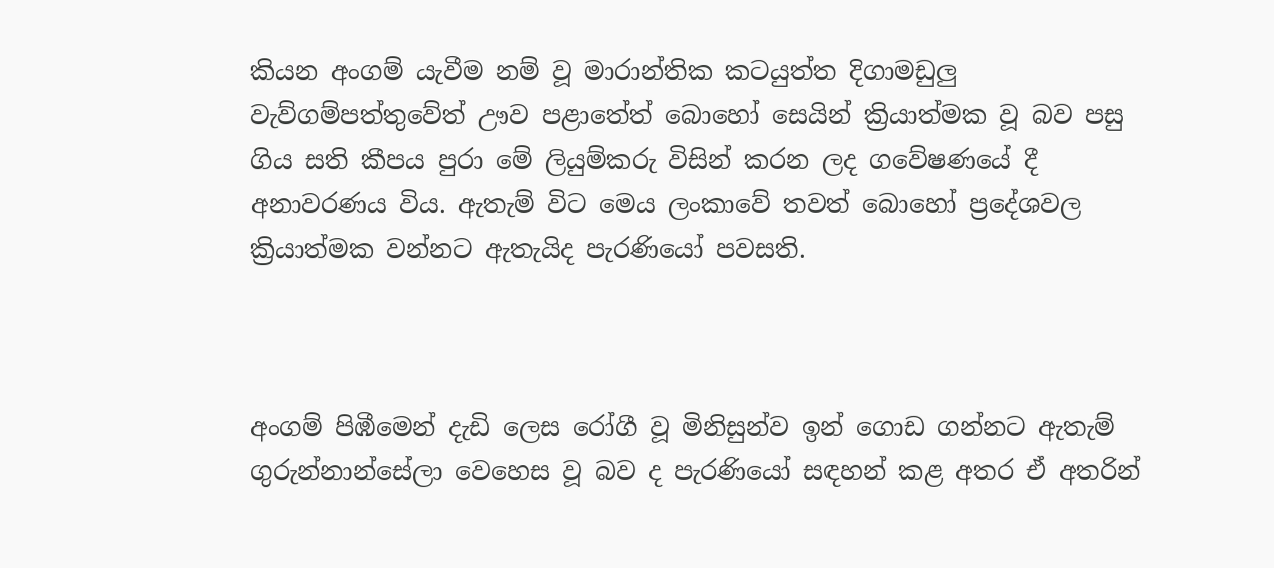කියන අංගම් යැවීම නම් වූ මාරාන්තික කටයුත්ත දිගාමඩුලු වැව්ගම්පත්තුවේත් ඌව පළාතේත් බොහෝ සෙයින් ක්‍රියාත්මක වූ බව පසු ගිය සති කීපය පුරා මේ ලියුම්කරු විසින් කරන ලද ගවේෂණයේ දී අනාවරණය විය. ඇතැම් විට මෙය ලංකාවේ තවත් බොහෝ ප්‍රදේශවල ක්‍රියාත්මක වන්නට ඇතැයිද පැරණියෝ පවසති.



අංගම් පිඹීමෙන් දැඩි ලෙස රෝගී වූ මිනිසුන්ව ඉන් ගොඩ ගන්නට ඇතැම් ගුරුන්නාන්සේලා වෙහෙස වූ බව ද පැරණියෝ සඳහන් කළ අතර ඒ අතරින්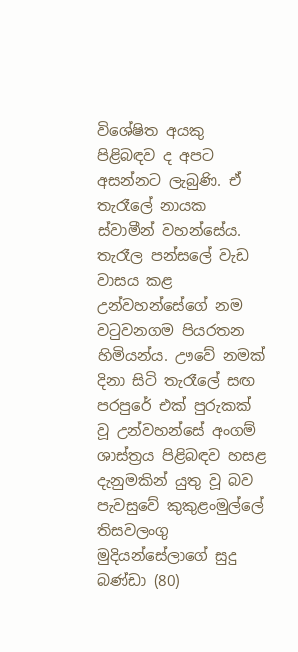විශේෂිත අයකු පිළිබඳව ද අපට අසන්නට ලැබුණි. ඒ තැරෑලේ නායක ස්වාමීන් වහන්සේය. තැරෑල පන්සලේ වැඩ වාසය කළ උන්වහන්සේගේ නම වටුවනගම පියරතන හිමියන්ය. ඌවේ නමක් දිනා සිටි තැරෑලේ සඟ පරපුරේ එක් පුරුකක් වූ උන්වහන්සේ අංගම් ශාස්ත්‍රය පිළිබඳව හසළ දැනුමකින් යුතු වූ බව පැවසුවේ කුකුළංමුල්ලේ තිසවලංගු මුදියන්සේලාගේ සුදු බණ්ඩා (80)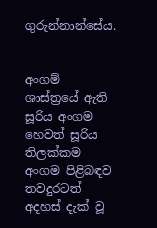ගුරුන්නාන්සේය.


අංගම් ශාස්ත්‍රයේ ඇති සූරිය අංගම හෙවත් සූරිය තිලක්කම අංගම පිළිබඳව තවදුරටත් අදහස් දැක් වූ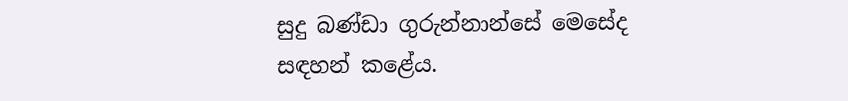සුදු බණ්ඩා ගුරුන්නාන්සේ මෙසේද සඳහන් කළේය.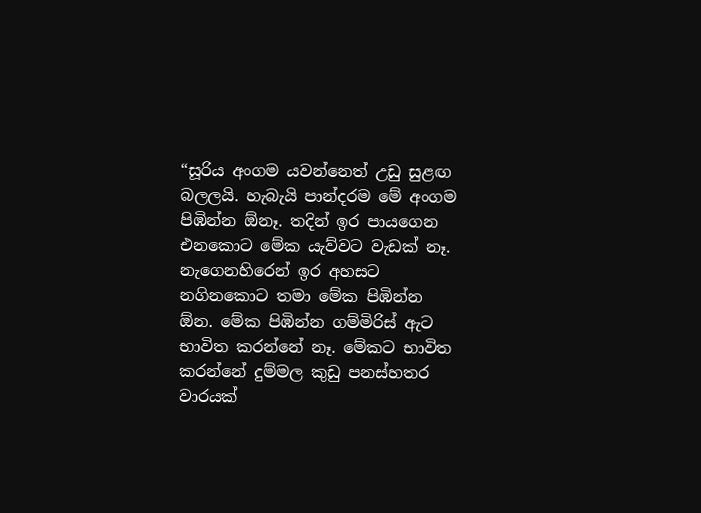“සූරිය අංගම යවන්නෙත් උඩු සුළඟ බලලයි. හැබැයි පාන්දරම මේ අංගම පිඹින්න ඕනෑ. තදින් ඉර පායගෙන එනකොට මේක යැව්වට වැඩක් නෑ. නැගෙනහිරෙන් ඉර අහසට නගිනකොට තමා මේක පිඹින්න ඕන. මේක පිඹින්න ගම්මිරිස් ඇට භාවිත කරන්නේ නෑ. මේකට භාවිත කරන්නේ දුම්මල කුඩු පනස්හතර වාරයක්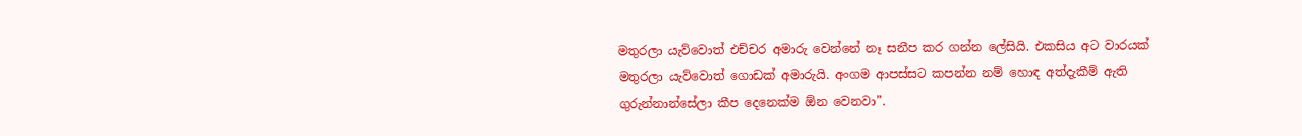මතුරලා යැව්වොත් එච්චර අමාරු වෙන්නේ නෑ සනීප කර ගන්න ලේසියි. එකසිය අට වාරයක් මතුරලා යැව්වොත් ගොඩක් අමාරුයි. අංගම ආපස්සට කපන්න නම් හොඳ අත්දැකීම් ඇති ගුරුන්නාන්සේලා කීප දෙනෙක්ම ඕන වෙනවා”.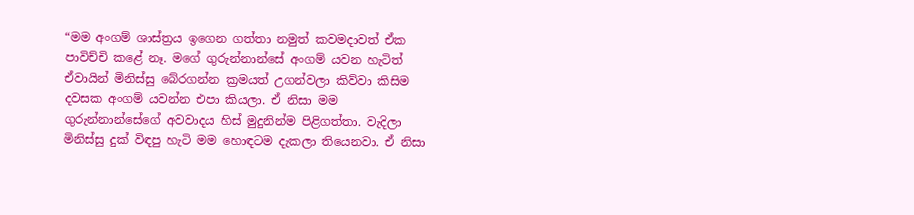“මම අංගම් ශාස්ත්‍රය ඉගෙන ගත්තා නමුත් කවමදාවත් ඒක පාවිච්චි කළේ නෑ. මගේ ගුරුන්නාන්සේ අංගම් යවන හැටිත් ඒවායින් මිනිස්සු බේරගන්න ක්‍රමයත් උගන්වලා කිව්වා කිසිම දවසක අංගම් යවන්න එපා කියලා. ඒ නිසා මම ගුරුන්නාන්සේගේ අවවාදය හිස් මුදුනින්ම පිළිගත්තා. වැදිලා මිනිස්සු දුක් විඳපු හැටි මම හොඳටම දැකලා තියෙනවා. ඒ නිසා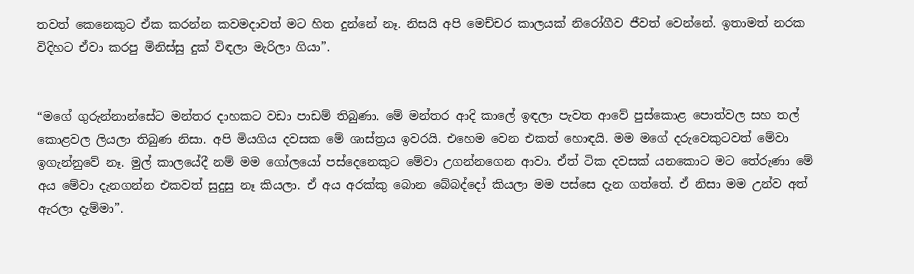තවත් කෙනෙකුට ඒක කරන්න කවමදාවත් මට හිත දුන්නේ නෑ. නිසයි අපි මෙච්චර කාලයක් නිරෝගීව ජීවත් වෙන්නේ. ඉතාමත් නරක විදිහට ඒවා කරපු මිනිස්සු දුක් විඳලා මැරිලා ගියා”.


“මගේ ගුරුන්නාන්සේට මන්තර දාහකට වඩා පාඩම් තිබුණා. මේ මන්තර ආදි කාලේ ඉඳලා පැවත ආවේ පුස්කොළ පොත්වල සහ තල් කොළවල ලියලා තිබුණ නිසා. අපි මියගිය දවසක මේ ශාස්ත්‍රය ඉවරයි. එහෙම වෙන එකත් හොඳයි. මම මගේ දරුවෙකුටවත් මේවා ඉගැන්නුවේ නෑ. මුල් කාලයේදී නම් මම ගෝලයෝ පස්දෙනෙකුට මේවා උගන්නගෙන ආවා. ඒත් ටික දවසක් යනකොට මට තේරුණා මේ අය මේවා දැනගන්න එකවත් සුදුසු නෑ කියලා. ඒ අය අරක්කු බොන බේබද්දෝ කියලා මම පස්සෙ දැන ගත්තේ. ඒ නිසා මම උන්ව අත් ඇරලා දැම්මා”.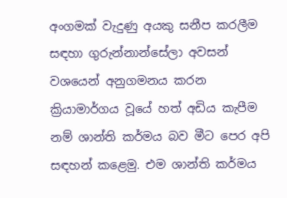අංගමක් වැදුණු අයකු සනීප කරලීම සඳහා ගුරුන්නාන්සේලා අවසන් වශයෙන් අනුගමනය කරන ක්‍රියාමාර්ගය වූයේ හත් අඩිය කැපීම නම් ශාන්ති කර්මය බව මීට පෙර අපි සඳහන් කළෙමු. එම ශාන්ති කර්මය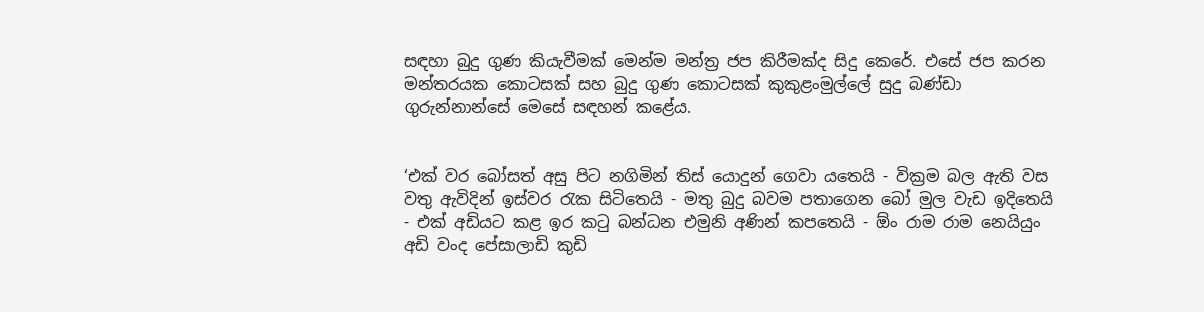සඳහා බුදු ගුණ කියැවීමක් මෙන්ම මන්ත්‍ර ජප කිරීමක්ද සිදු කෙරේ. එසේ ජප කරන මන්තරයක කොටසක් සහ බුදු ගුණ කොටසක් කුකුළංමුල්ලේ සුදු බණ්ඩා ගුරුන්නාන්සේ මෙසේ සඳහන් කළේය.


‘එක් වර බෝසත් අසු පිට නගිමින් තිස් යොදුන් ගෙවා යතෙයි - වික්‍රම බල ඇති වස වතු ඇවිදින් ඉස්වර රැක සිටිතෙයි - මතු බුදු බවම පතාගෙන බෝ මුල වැඩ ඉදිතෙයි - එක් අඩියට කළ ඉර කටු බන්ධන එමුනි අණින් කපතෙයි - ඕං රාම රාම නෙයියුං අඩි වංද පේසාලාඩි කුඩි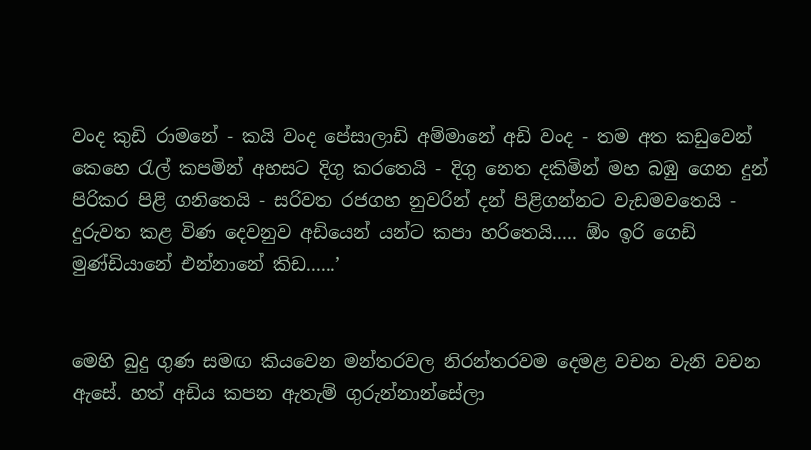වංද කුඩි රාමනේ - කයි වංද පේසාලාඩි අම්මානේ අඩි වංද - තම අත කඩුවෙන් කෙහෙ රැල් කපමින් අහසට දිගු කරතෙයි - දිගු නෙත දකිමින් මහ බඹු ගෙන දුන් පිරිකර පිළි ගනිතෙයි - සරිවත රජගහ නුවරින් දන් පිළිගන්නට වැඩමවතෙයි - දුරුවත කළ විණ දෙවනුව අඩියෙන් යන්ට කපා හරිතෙයි..... ඕං ඉරි ගෙඩි මුණ්ඩියානේ එන්නානේ කිඩ......’


මෙහි බුදු ගුණ සමඟ කියවෙන මන්තරවල නිරන්තරවම දෙමළ වචන වැනි වචන ඇසේ. හත් අඩිය කපන ඇතැම් ගුරුන්නාන්සේලා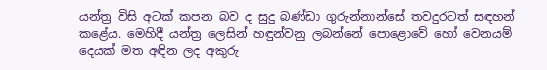යන්ත්‍ර විසි අටක් කපන බව ද සුදු බණ්ඩා ගුරුන්නාන්සේ තවදුරටත් සඳහන් කළේය. මෙහිදී යන්ත්‍ර ලෙසින් හඳුන්වනු ලබන්නේ පොළොවේ හෝ වෙනයම් දෙයක් මත අඳින ලද අකුරු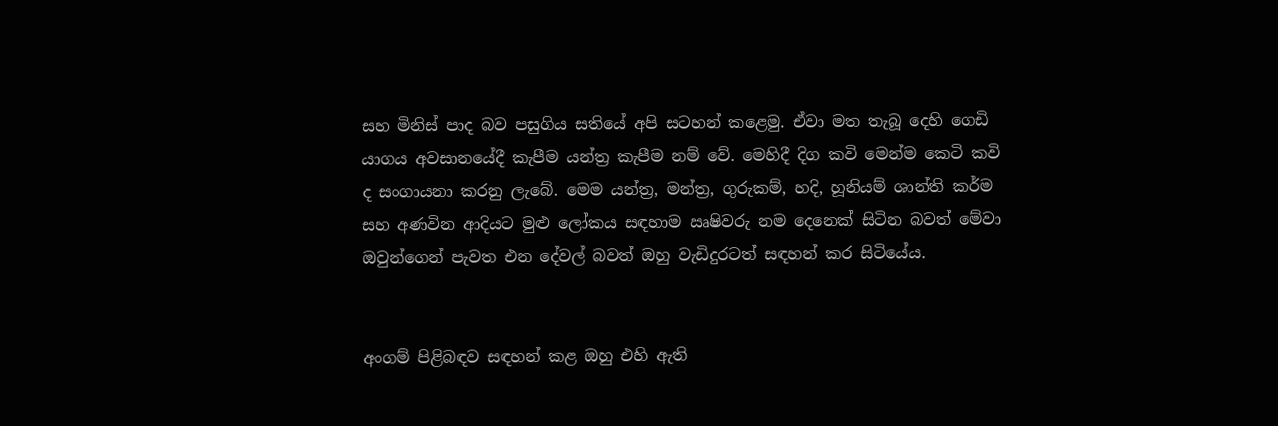සහ මිනිස් පාද බව පසුගිය සතියේ අපි සටහන් කළෙමු. ඒවා මත තැබූ දෙහි ගෙඩි යාගය අවසානයේදී කැපීම යන්ත්‍ර කැපීම නම් වේ. මෙහිදී දිග කවි මෙන්ම කෙටි කවි ද සංගායනා කරනු ලැබේ. මෙම යන්ත්‍ර, මන්ත්‍ර, ගුරුකම්, හදි, හූනියම් ශාන්ති කර්ම සහ අණවින ආදියට මුළු ලෝකය සඳහාම ඍෂිවරු නම දෙනෙක් සිටින බවත් මේවා ඔවුන්ගෙන් පැවත එන දේවල් බවත් ඔහු වැඩිදුරටත් සඳහන් කර සිටියේය.


අංගම් පිළිබඳව සඳහන් කළ ඔහු එහි ඇති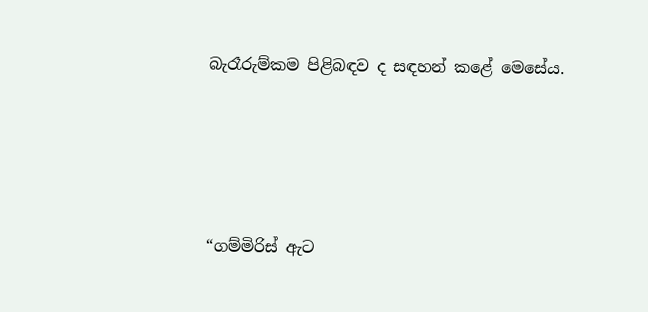බැරෑරුම්කම පිළිබඳව ද සඳහන් කළේ මෙසේය.




“ගම්මිරිස් ඇට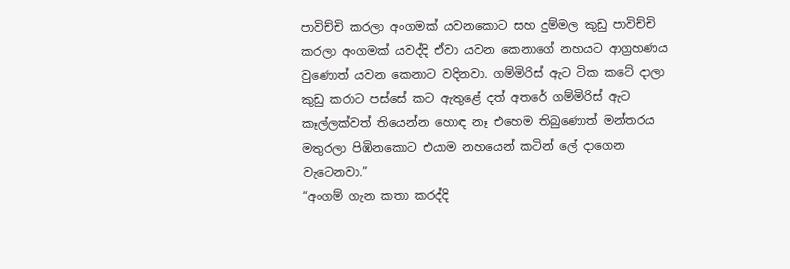පාවිච්චි කරලා අංගමක් යවනකොට සහ දුම්මල කුඩු පාවිච්චි කරලා අංගමක් යවද්දි ඒවා යවන කෙනාගේ නහයට ආග්‍රහණය වුණොත් යවන කෙනාට වදිනවා. ගම්මිරිස් ඇට ටික කටේ දාලා කුඩු කරාට පස්සේ කට ඇතුළේ දත් අතරේ ගම්මිරිස් ඇට කෑල්ලක්වත් තියෙන්න හොඳ නෑ එහෙම තිබුණොත් මන්තරය මතුරලා පිඹිනකොට එයාම නහයෙන් කටින් ලේ දාගෙන වැටෙනවා.”
“අංගම් ගැන කතා කරද්දි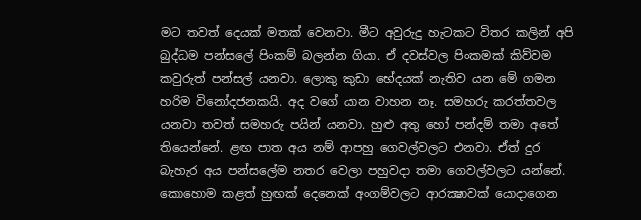මට තවත් දෙයක් මතක් වෙනවා. මීට අවුරුදු හැටකට විතර කලින් අපි බුද්ධම පන්සලේ පිංකම් බලන්න ගියා. ඒ දවස්වල පිංකමක් කිව්වම කවුරුත් පන්සල් යනවා. ලොකු කුඩා භේදයක් නැතිව යන මේ ගමන හරිම විනෝදජනකයි. අද වගේ යාන වාහන නෑ. සමහරු කරත්තවල යනවා තවත් සමහරු පයින් යනවා. හුළු අතු හෝ පන්දම් තමා අතේ තියෙන්නේ. ළඟ පාත අය නම් ආපහු ගෙවල්වලට එනවා. ඒත් දුර බැහැර අය පන්සලේම නතර වෙලා පහුවදා තමා ගෙවල්වලට යන්නේ. කොහොම කළත් හුඟක් දෙනෙක් අංගම්වලට ආරක්‍ෂාවක් යොදාගෙන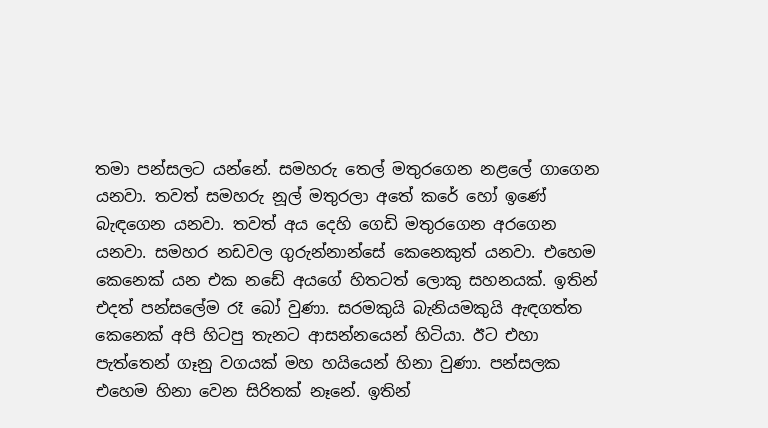තමා පන්සලට යන්නේ. සමහරු තෙල් මතුරගෙන නළලේ ගාගෙන යනවා. තවත් සමහරු නූල් මතුරලා අතේ කරේ හෝ ඉණේ බැඳගෙන යනවා. තවත් අය දෙහි ගෙඩි මතුරගෙන අරගෙන යනවා. සමහර නඩවල ගුරුන්නාන්සේ කෙනෙකුත් යනවා. එහෙම කෙනෙක් යන එක නඩේ අයගේ හිතටත් ලොකු සහනයක්. ඉතින් එදත් පන්සලේම රෑ බෝ වුණා. සරමකුයි බැනියමකුයි ඇඳගත්ත කෙනෙක් අපි හිටපු තැනට ආසන්නයෙන් හිටියා. ඊට එහා පැත්තෙන් ගෑනු වගයක් මහ හයියෙන් හිනා වුණා. පන්සලක එහෙම හිනා වෙන සිරිතක් නෑනේ. ඉතින්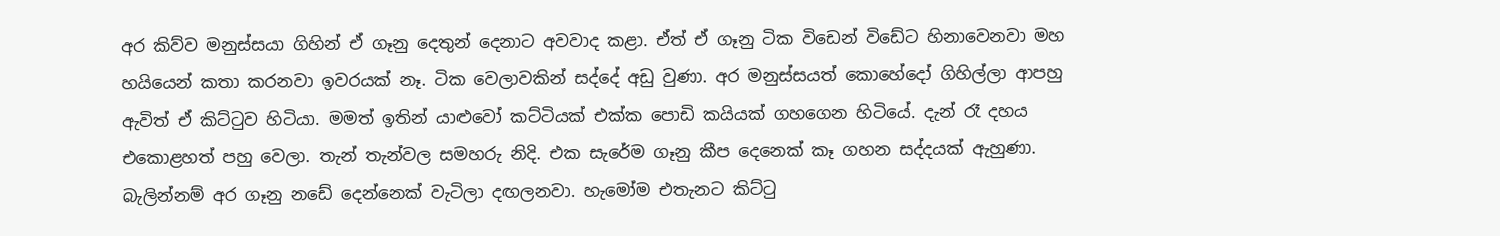අර කිව්ව මනුස්සයා ගිහින් ඒ ගෑනු දෙතුන් දෙනාට අවවාද කළා. ඒත් ඒ ගෑනු ටික විඩෙන් විඩේට හිනාවෙනවා මහ හයියෙන් කතා කරනවා ඉවරයක් නෑ. ටික වෙලාවකින් සද්දේ අඩු වුණා. අර මනුස්සයත් කොහේදෝ ගිහිල්ලා ආපහු ඇවිත් ඒ කිට්ටුව හිටියා. මමත් ඉතින් යාළුවෝ කට්ටියක් එක්ක පොඩි කයියක් ගහගෙන හිටියේ. දැන් රෑ දහය එකොළහත් පහු වෙලා. තැන් තැන්වල සමහරු නිදි. එක සැරේම ගෑනු කීප දෙනෙක් කෑ ගහන සද්දයක් ඇහුණා. බැලින්නම් අර ගෑනු නඩේ දෙන්නෙක් වැටිලා දඟලනවා. හැමෝම එතැනට කිට්ටු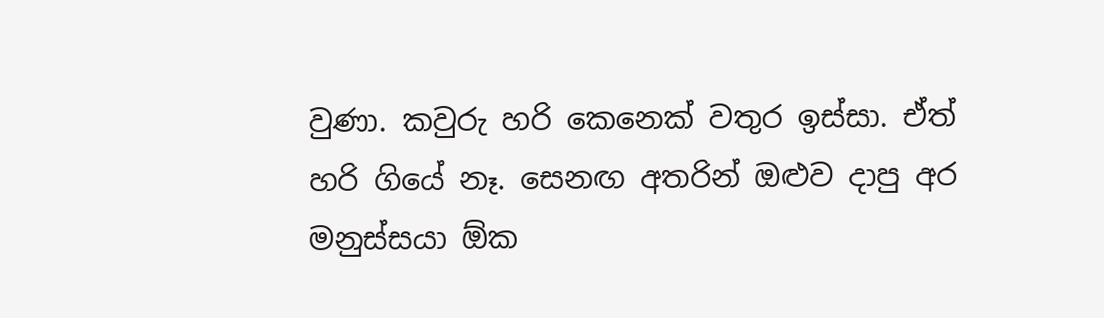වුණා. කවුරු හරි කෙනෙක් වතුර ඉස්සා. ඒත් හරි ගියේ නෑ. සෙනඟ අතරින් ඔළුව දාපු අර මනුස්සයා ඕක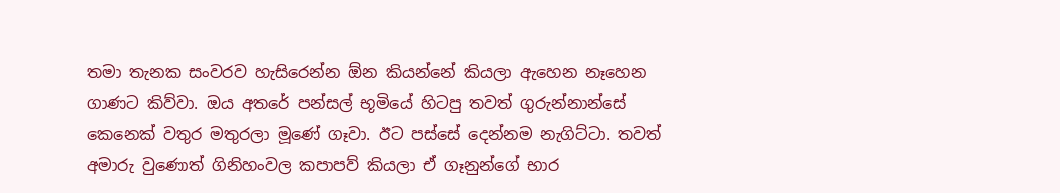තමා තැනක සංවරව හැසිරෙන්න ඕන කියන්නේ කියලා ඇහෙන නෑහෙන ගාණට කිව්වා. ඔය අතරේ පන්සල් භූමියේ හිටපු තවත් ගුරුන්නාන්සේ කෙනෙක් වතුර මතුරලා මූණේ ගෑවා. ඊට පස්සේ දෙන්නම නැගිට්ටා. තවත් අමාරු වුණොත් ගිනිහංවල කපාපව් කියලා ඒ ගෑනුන්ගේ භාර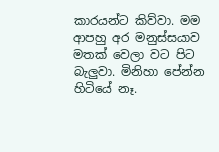කාරයන්ට කිව්වා. මම ආපහු අර මනුස්සයාව මතක් වෙලා වට පිට බැලුවා. මිනිහා පේන්න හිටියේ නෑ.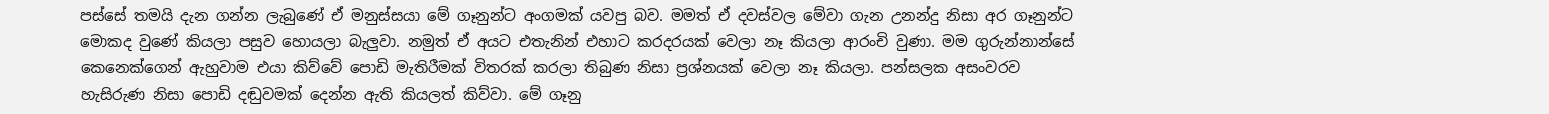පස්සේ තමයි දැන ගන්න ලැබුණේ ඒ මනුස්සයා මේ ගෑනුන්ට අංගමක් යවපු බව. මමත් ඒ දවස්වල මේවා ගැන උනන්දු නිසා අර ගෑනුන්ට මොකද වුණේ කියලා පසුව හොයලා බැලුවා. නමුත් ඒ අයට එතැනින් එහාට කරදරයක් වෙලා නෑ කියලා ආරංචි වුණා. මම ගුරුන්නාන්සේ කෙනෙක්ගෙන් ඇහුවාම එයා කිව්වේ පොඩි මැතිරීමක් විතරක් කරලා තිබුණ නිසා ප්‍රශ්නයක් වෙලා නෑ කියලා. පන්සලක අසංවරව හැසිරුණ නිසා පොඩි දඬුවමක් දෙන්න ඇති කියලත් කිව්වා. මේ ගෑනු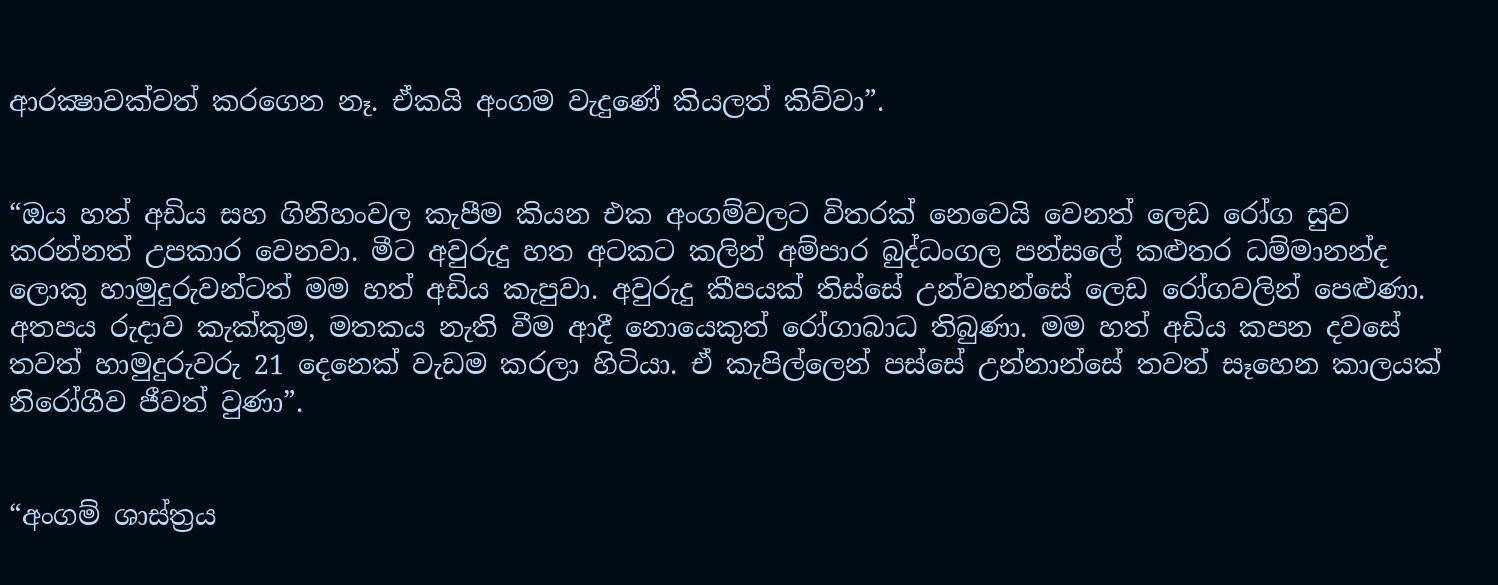ආරක්‍ෂාවක්වත් කරගෙන නෑ. ඒකයි අංගම වැදුණේ කියලත් කිව්වා”.


“ඔය හත් අඩිය සහ ගිනිහංවල කැපීම කියන එක අංගම්වලට විතරක් නෙවෙයි වෙනත් ලෙඩ රෝග සුව කරන්නත් උපකාර වෙනවා. මීට අවුරුදු හත අටකට කලින් අම්පාර බුද්ධංගල පන්සලේ කළුතර ධම්මානන්ද ලොකු හාමුදුරුවන්ටත් මම හත් අඩිය කැපුවා. අවුරුදු කීපයක් තිස්සේ උන්වහන්සේ ලෙඩ රෝගවලින් පෙළුණා. අතපය රුදාව කැක්කුම, මතකය නැති වීම ආදී නොයෙකුත් රෝගාබාධ තිබුණා. මම හත් අඩිය කපන දවසේ තවත් හාමුදුරුවරු 21 දෙනෙක් වැඩම කරලා හිටියා. ඒ කැපිල්ලෙන් පස්සේ උන්නාන්සේ තවත් සෑහෙන කාලයක් නිරෝගීව ජීවත් වුණා”.


“අංගම් ශාස්ත්‍රය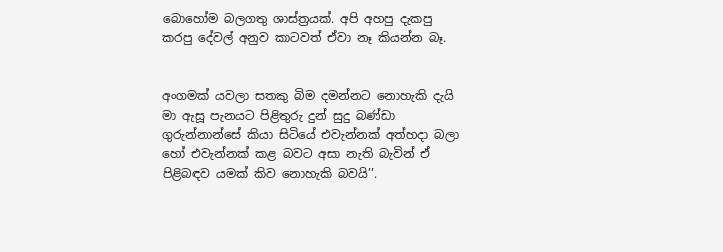බොහෝම බලගතු ශාස්ත්‍රයක්. අපි අහපු දැකපු කරපු දේවල් අනුව කාටවත් ඒවා නෑ කියන්න බෑ.


අංගමක් යවලා සතකු බිම දමන්නට නොහැකි දැයි මා ඇසූ පැනයට පිළිතුරු දුන් සුදු බණ්ඩා ගුරුන්නාන්සේ කියා සිටියේ එවැන්නක් අත්හදා බලා හෝ එවැන්නක් කළ බවට අසා නැති බැවින් ඒ පිළිබඳව යමක් කිව නොහැකි බවයි’’.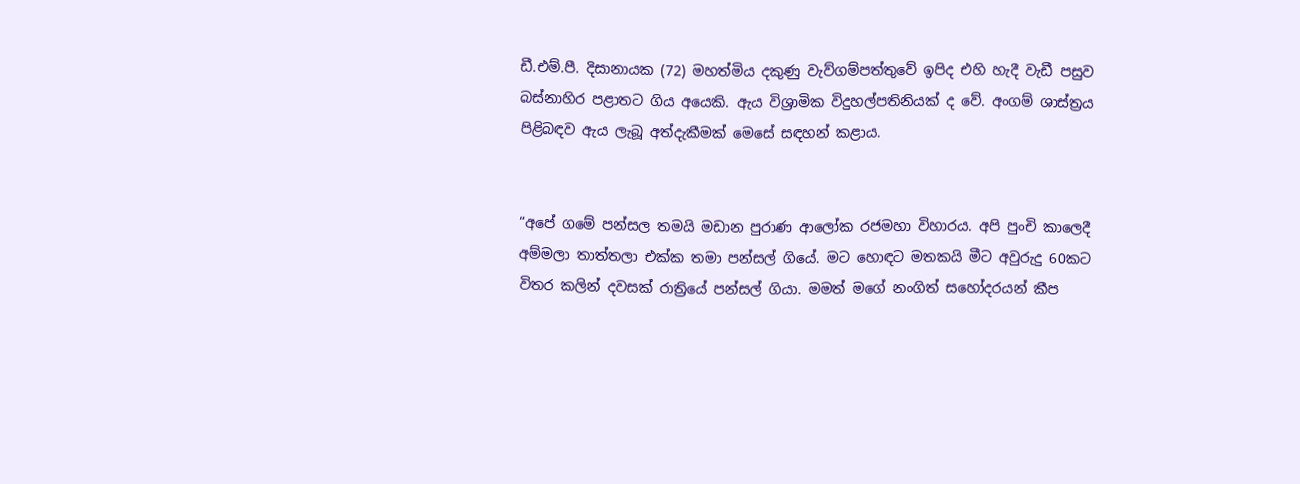ඩී.එම්.පී. දිසානායක (72) මහත්මිය දකුණු වැව්ගම්පත්තුවේ ඉපිද එහි හැදී වැඩී පසුව බස්නාහිර පළාතට ගිය අයෙකි. ඇය විශ්‍රාමික විදුහල්පතිනියක් ද වේ. අංගම් ශාස්ත්‍රය පිළිබඳව ඇය ලැබූ අත්දැකීමක් මෙසේ සඳහන් කළාය.


“අපේ ගමේ පන්සල තමයි මඩාන පුරාණ ආලෝක රජමහා විහාරය. අපි පුංචි කාලෙදී අම්මලා තාත්තලා එක්ක තමා පන්සල් ගියේ. මට හොඳට මතකයි මීට අවුරුදු 60කට විතර කලින් දවසක් රාත්‍රියේ පන්සල් ගියා. මමත් මගේ නංගිත් සහෝදරයන් කීප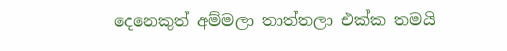දෙනෙකුත් අම්මලා තාත්තලා එක්ක තමයි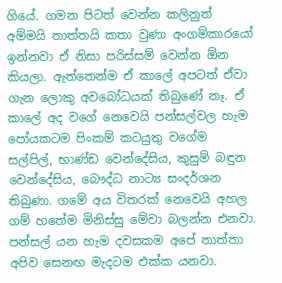ගියේ. ගමන පිටත් වෙන්න කලිනුත් අම්මයි තාත්තයි කතා වුණා අංගම්කාරයෝ ඉන්නවා ඒ නිසා පරිස්සම් වෙන්න ඕන කියලා. ඇත්තෙන්ම ඒ කාලේ අපටත් ඒවා ගැන ලොකු අවබෝධයක් තිබුණේ නෑ. ඒ කාලේ අද වගේ නෙවෙයි පන්සල්වල හැම පෝයකටම පිංකම් කටයුතු වගේම සල්පිල්, භාණ්ඩ වෙන්දේසිය, කුසුම් බඳුන වෙන්දේසිය, බෞද්ධ නාට්‍ය සංදර්ශන තිබුණා. ගමේ අය විතරක් නෙවෙයි අහල ගම් හතේම මිනිස්සු මේවා බලන්න එනවා. පන්සල් යන හැම දවසකම අපේ තාත්තා අපිව සෙනඟ මැදටම එක්ක යනවා.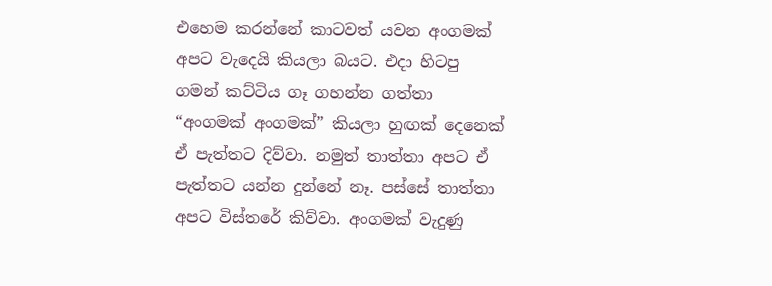එහෙම කරන්නේ කාටවත් යවන අංගමක් අපට වැදෙයි කියලා බයට. එදා හිටපු ගමන් කට්ටිය ගෑ ගහන්න ගත්තා “අංගමක් අංගමක්” කියලා හුඟක් දෙනෙක් ඒ පැත්තට දිව්වා. නමුත් තාත්තා අපට ඒ පැත්තට යන්න දුන්නේ නෑ. පස්සේ තාත්තා අපට විස්තරේ කිව්වා. අංගමක් වැදුණු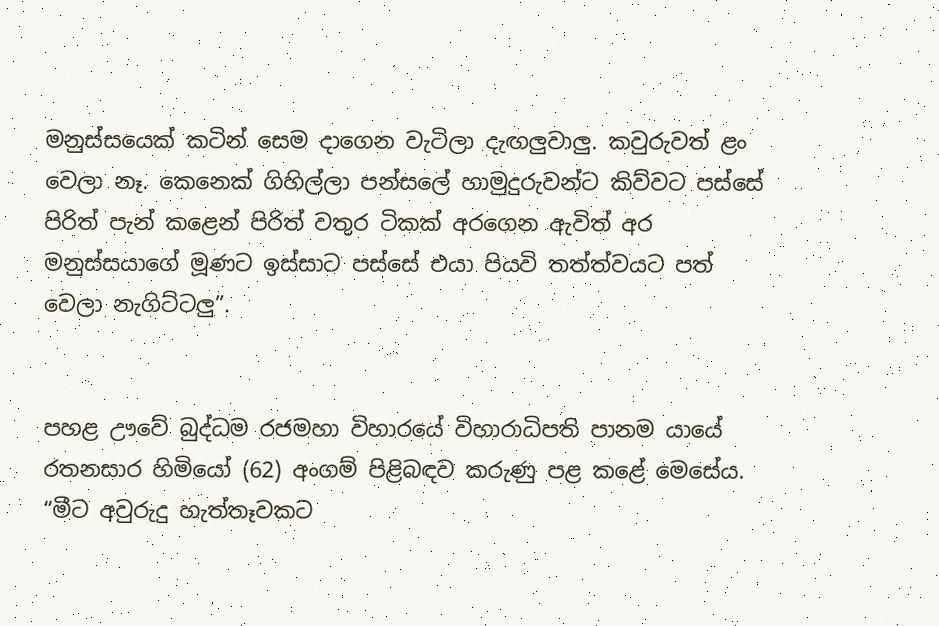මනුස්සයෙක් කටින් සෙම දාගෙන වැටිලා දැඟලුවාලු. කවුරුවත් ළං වෙලා නෑ. කෙනෙක් ගිහිල්ලා පන්සලේ හාමුදුරුවන්ට කිව්වට පස්සේ පිරිත් පැන් කළෙන් පිරිත් වතුර ටිකක් අරගෙන ඇවිත් අර මනුස්සයාගේ මූණට ඉස්සාට පස්සේ එයා පියවි තත්ත්වයට පත් වෙලා නැගිට්ටලු”.


පහළ ඌවේ බුද්ධම රජමහා විහාරයේ විහාරාධිපති පානම යායේ රතනසාර හිමියෝ (62) අංගම් පිළිබඳව කරුණු පළ කළේ මෙසේය.
“මීට අවුරුදු හැත්තෑවකට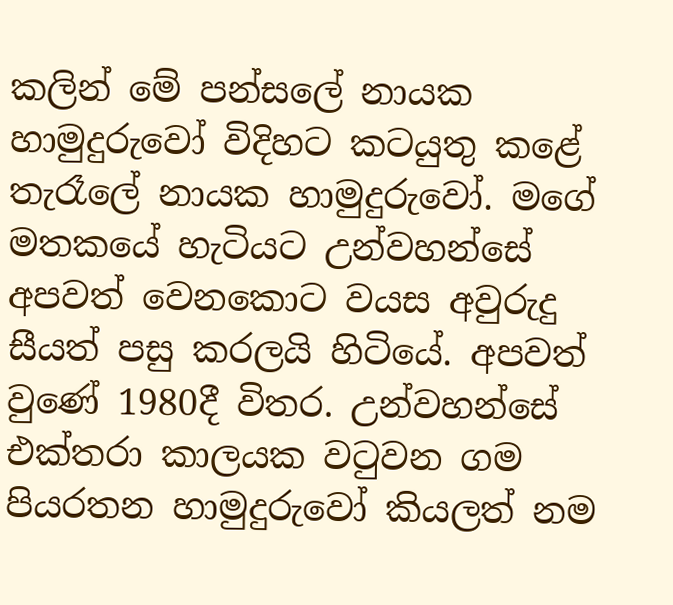කලින් මේ පන්සලේ නායක හාමුදුරුවෝ විදිහට කටයුතු කළේ තැරෑලේ නායක හාමුදුරුවෝ. මගේ මතකයේ හැටියට උන්වහන්සේ අපවත් වෙනකොට වයස අවුරුදු සීයත් පසු කරලයි හිටියේ. අපවත් වුණේ 1980දී විතර. උන්වහන්සේ එක්තරා කාලයක වටුවන ගම පියරතන හාමුදුරුවෝ කියලත් නම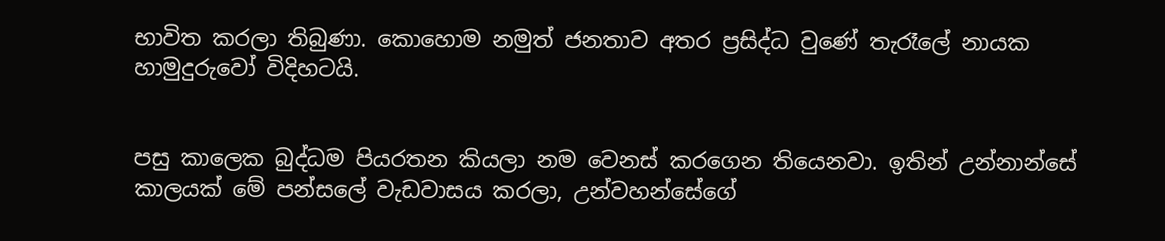භාවිත කරලා තිබුණා. කොහොම නමුත් ජනතාව අතර ප්‍රසිද්ධ වුණේ තැරෑලේ නායක හාමුදුරුවෝ විදිහටයි.


පසු කාලෙක බුද්ධම පියරතන කියලා නම වෙනස් කරගෙන තියෙනවා. ඉතින් උන්නාන්සේ කාලයක් මේ පන්සලේ වැඩවාසය කරලා, උන්වහන්සේගේ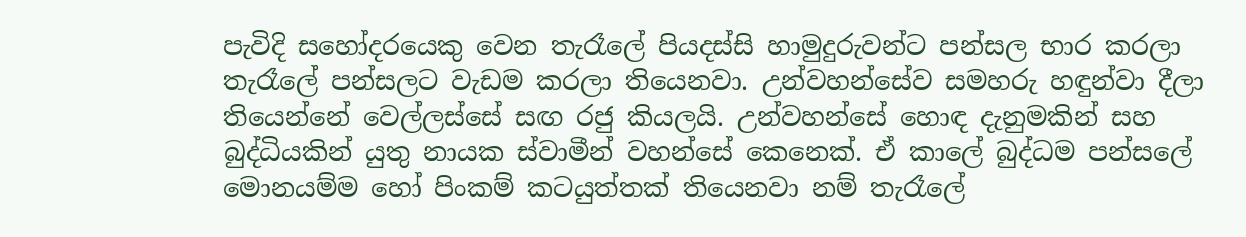පැවිදි සහෝදරයෙකු වෙන තැරෑලේ පියදස්සි හාමුදුරුවන්ට පන්සල භාර කරලා තැරෑලේ පන්සලට වැඩම කරලා තියෙනවා. උන්වහන්සේව සමහරු හඳුන්වා දීලා තියෙන්නේ වෙල්ලස්සේ සඟ රජු කියලයි. උන්වහන්සේ හොඳ දැනුමකින් සහ බුද්ධියකින් යුතු නායක ස්වාමීන් වහන්සේ කෙනෙක්. ඒ කාලේ බුද්ධම පන්සලේ මොනයම්ම හෝ පිංකම් කටයුත්තක් තියෙනවා නම් තැරෑලේ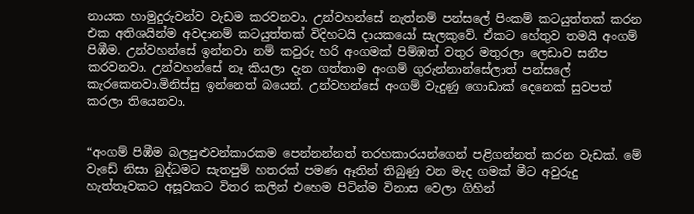නායක හාමුදුරුවන්ව වැඩම කරවනවා. උන්වහන්සේ නැත්නම් පන්සලේ පිංකම් කටයුත්තක් කරන එක අතිශයින්ම අවදානම් කටයුත්තක් විදිහටයි දායකයෝ සැලකුවේ. ඒකට හේතුව තමයි අංගම් පිඹීම. උන්වහන්සේ ඉන්නවා නම් කවුරු හරි අංගමක් පිම්ඹත් වතුර මතුරලා ලෙඩාව සනීප කරවනවා. උන්වහන්සේ නෑ කියලා දැන ගත්තාම අංගම් ගුරුන්නාන්සේලාත් පන්සලේ කැරකෙනවා.මිනිස්සු ඉන්නෙත් බයෙන්. උන්වහන්සේ අංගම් වැදුණු ගොඩාක් දෙනෙක් සුවපත් කරලා තියෙනවා.


“අංගම් පිඹීම බලපුළුවන්කාරකම පෙන්නන්නත් තරහකාරයන්ගෙන් පළිගන්නත් කරන වැඩක්. මේ වැඩේ නිසා බුද්ධමට සැතපුම් හතරක් පමණ ඈතින් තිබුණු වන මැද ගමක් මීට අවුරුදු හැත්තෑවකට අසූවකට විතර කලින් එහෙම පිටින්ම විනාස වෙලා ගිහින්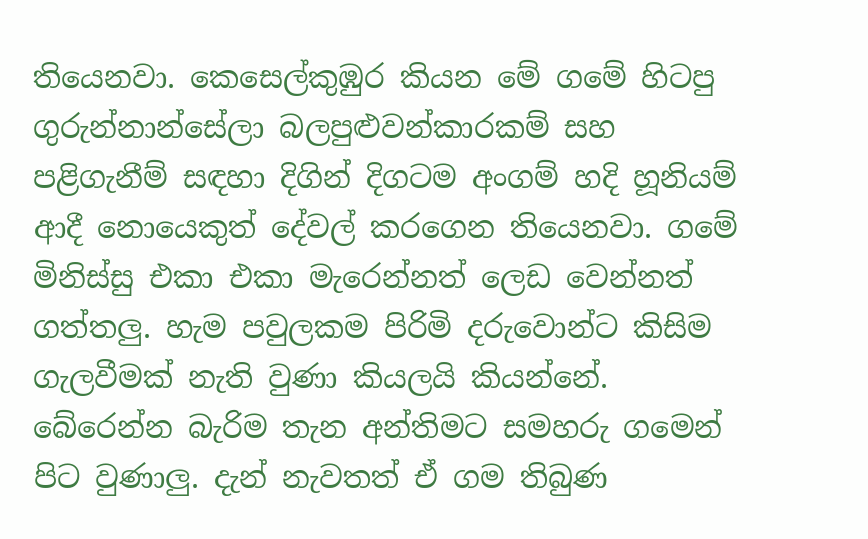තියෙනවා. කෙසෙල්කුඹුර කියන මේ ගමේ හිටපු ගුරුන්නාන්සේලා බලපුළුවන්කාරකම් සහ පළිගැනීම් සඳහා දිගින් දිගටම අංගම් හදි හූනියම් ආදී නොයෙකුත් දේවල් කරගෙන තියෙනවා. ගමේ මිනිස්සු එකා එකා මැරෙන්නත් ලෙඩ වෙන්නත් ගත්තලු. හැම පවුලකම පිරිමි දරුවොන්ට කිසිම ගැලවීමක් නැති වුණා කියලයි කියන්නේ. බේරෙන්න බැරිම තැන අන්තිමට සමහරු ගමෙන් පිට වුණාලු. දැන් නැවතත් ඒ ගම තිබුණ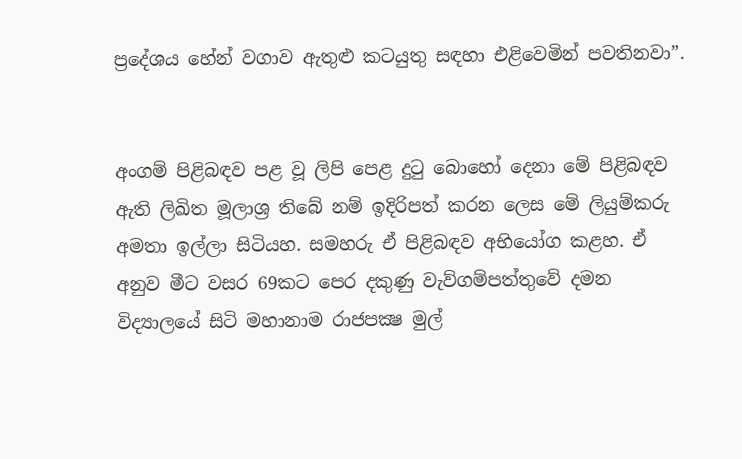ප්‍රදේශය හේන් වගාව ඇතුළු කටයුතු සඳහා එළිවෙමින් පවතිනවා”.


අංගම් පිළිබඳව පළ වූ ලිපි පෙළ දුටු බොහෝ දෙනා මේ පිළිබඳව ඇති ලිඛිත මූලාශ්‍ර තිබේ නම් ඉදිරිපත් කරන ලෙස මේ ලියුම්කරු අමතා ඉල්ලා සිටියහ. සමහරු ඒ පිළිබඳව අභියෝග කළහ. ඒ අනුව මීට වසර 69කට පෙර දකුණු වැව්ගම්පත්තුවේ දමන විද්‍යාලයේ සිටි මහානාම රාජපක්‍ෂ මුල්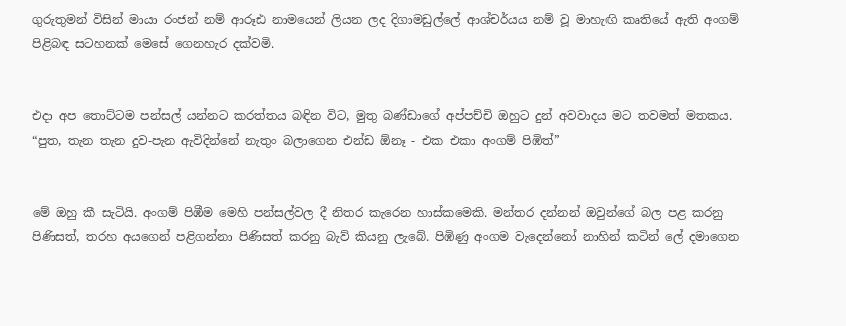ගුරුතුමන් විසින් මායා රංජන් නම් ආරූඪ නාමයෙන් ලියන ලද දිගාමඩුල්ලේ ආශ්චර්යය නම් වූ මාහැඟි කෘතියේ ඇති අංගම් පිළිබඳ සටහනක් මෙසේ ගෙනහැර දක්වමි.


එදා අප තොට්ටම පන්සල් යන්නට කරත්තය බඳින විට, මුතු බණ්ඩාගේ අප්පච්චි ඔහුට දුන් අවවාදය මට තවමත් මතකය.
“පුත, තැන තැන දුව-පැන ඇවිදින්නේ නැතුං බලාගෙන එන්ඩ ඕනෑ - එක එකා අංගම් පිඹිත්”


මේ ඔහු කී සැටියි. අංගම් පිඹීම මෙහි පන්සල්වල දී නිතර කැරෙන හාස්කමෙකි. මන්තර දන්නන් ඔවුන්ගේ බල පළ කරනු පිණිසත්, තරහ අයගෙන් පළිගන්නා පිණිසත් කරනු බැව් කියනු ලැබේ. පිඹිණු අංගම වැදෙන්නෝ නාහින් කටින් ලේ දමාගෙන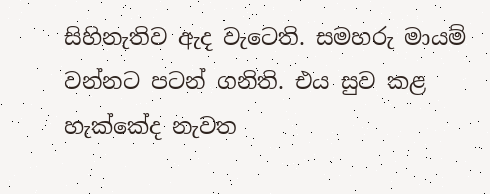සිහිනැතිව ඇද වැටෙති. සමහරු මායම් වන්නට පටන් ගනිති. එය සුව කළ හැක්කේද නැවත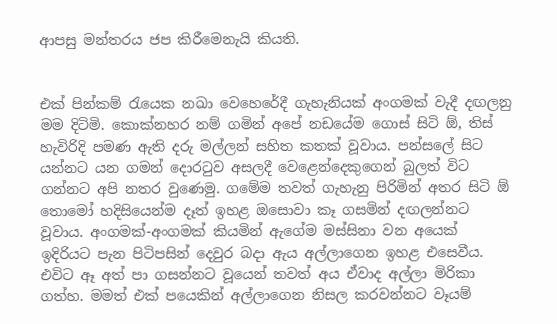ආපසු මන්තරය ජප කිරීමෙනැයි කියති.


එක් පින්කම් රැයෙක නඛා වෙහෙරේදී ගැහැනියක් අංගමක් වැදී දඟලනු මම දිටිමි. කොක්නහර නම් ගමින් අපේ නඩයේම ගොස් සිටි ඕ, තිස් හැවිරිදි පමණ ඇති දරු මල්ලන් සහිත කතක් වූවාය. පන්සලේ සිට යන්නට යන ගමන් දොරටුව අසලදී වෙළෙන්දෙකුගෙන් බුලත් විට ගන්නට අපි නතර වුණෙමු. ගමේම තවත් ගැහැනු පිරිමින් අතර සිටි ඕ තොමෝ හදිසියෙන්ම දෑත් ඉහළ ඔසොවා කෑ ගසමින් දඟලන්නට වූවාය. අංගමක්-අංගමක් කියමින් ඇගේම මස්සිනා වන අයෙක් ඉදිරියට පැන පිටිපසින් දෙවුර බදා ඇය අල්ලාගෙන ඉහළ එසෙවීය. එවිට ඈ අත් පා ගසන්නට වූයෙන් තවත් අය ඒවාද අල්ලා මිරිකා ගත්හ. මමත් එක් පයෙකින් අල්ලාගෙන නිසල කරවන්නට වෑයම්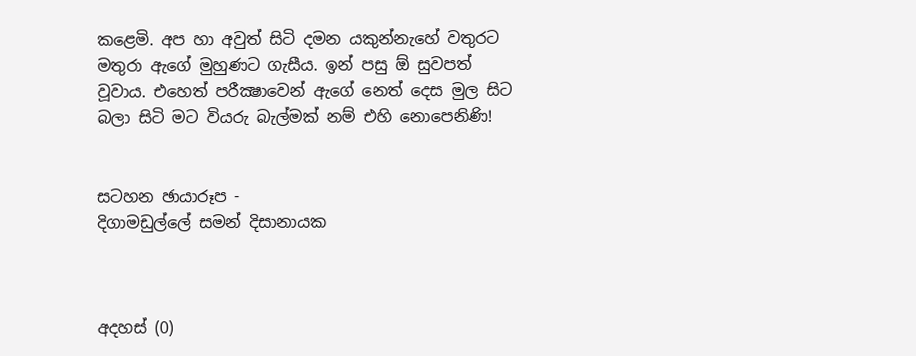කළෙමි. අප හා අවුත් සිටි දමන යකුන්නැහේ වතුරට මතුරා ඇගේ මුහුණට ගැසීය. ඉන් පසු ඕ සුවපත් වූවාය. එහෙත් පරීක්‍ෂාවෙන් ඇගේ නෙත් දෙස මුල සිට බලා සිටි මට වියරු බැල්මක් නම් එහි නොපෙනිණි!


සටහන ඡායාරූප -
දිගාමඩුල්ලේ සමන් දිසානායක



අදහස් (0)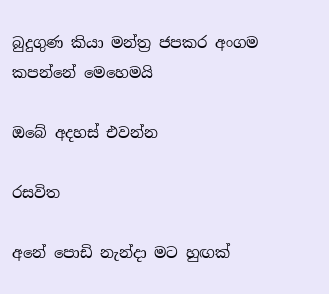බුදුගුණ කියා මන්ත්‍ර ජපකර අංගම කපන්නේ මෙහෙමයි

ඔබේ අදහස් එවන්න

රසවිත

අනේ පොඩි නැන්දා මට හුඟක්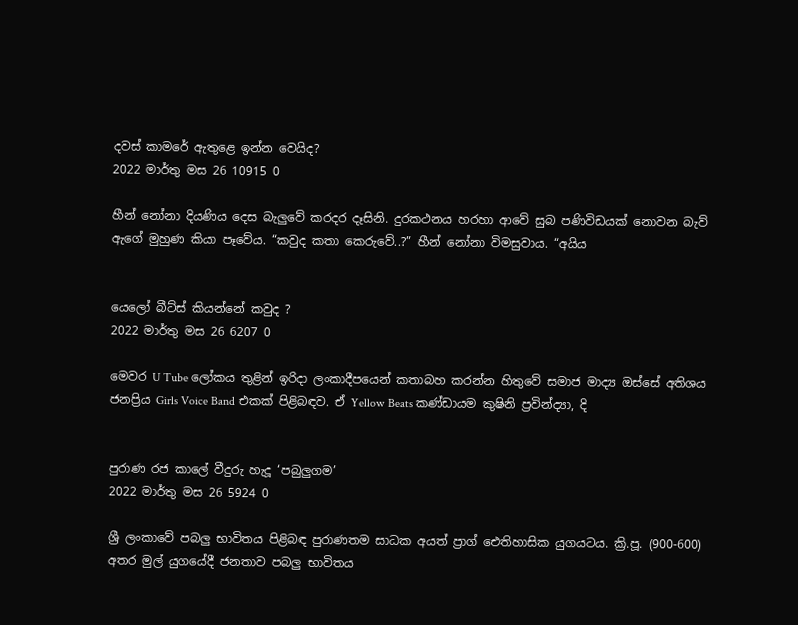දවස් කාමරේ ඇතුළෙ ඉන්න වෙයිද?
2022 මාර්තු මස 26 10915 0

හීන් නෝනා දියණිය දෙස බැලු‍වේ කරදර දෑසිනි. දුරකථනය හරහා ආවේ සුබ පණිවිඩයක් නොවන බැව් ඇගේ මුහුණ කියා පෑවේය. “කවුද කතා කෙරුවේ..?” හීන් නෝනා විමසුවාය. “අයිය


යෙලෝ බීට්ස් කියන්නේ කවුද ?
2022 මාර්තු මස 26 6207 0

මෙවර U Tube ලෝකය තුළින් ඉරිදා ලංකාදීපයෙන් කතාබහ කරන්න හිතුවේ සමාජ මාද්‍ය ඔස්සේ අතිශය ජනප්‍රිය Girls Voice Band එකක් පිළිබඳව. ඒ Yellow Beats කණ්ඩායම කුෂිනි ප්‍රවින්ද්‍යා, දි


පුරාණ රජ කාලේ වීදුරු හැදූ ‘පබුලුගම’
2022 මාර්තු මස 26 5924 0

ශ්‍රී ලංකාවේ පබලු භාවිතය පිළිබඳ පුරාණතම සාධක අයත් ප්‍රාග් ඓතිහාසික යුගයටය. ක්‍රි.පූ. (900-600) අතර මුල් යුගයේදී ජනතාව පබලු භාවිතය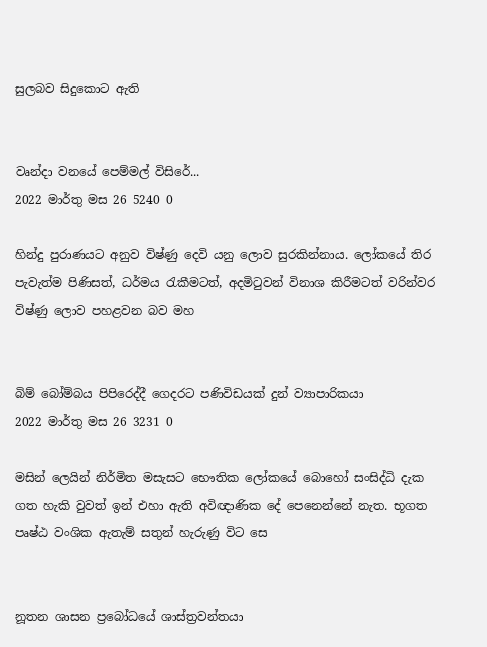සුලබව සිදුකොට ඇති


වෘන්දා වනයේ පෙම්මල් විසිරේ...
2022 මාර්තු මස 26 5240 0

හින්දු පුරාණයට අනුව විෂ්ණු දෙවි යනු ලොව සුරකින්නාය. ලෝකයේ තිර පැවැත්ම පිණිසත්, ධර්මය රැකීමටත්, අදමිටුවන් විනාශ කිරීමටත් වරින්වර විෂ්ණු ලොව පහළවන බව මහ


බිම් බෝම්බය පිපිරෙද්දී ගෙදරට පණිවිඩයක් දුන් ව්‍යාපාරිකයා
2022 මාර්තු මස 26 3231 0

මසින් ලෙයින් නිර්මිත මසැසට භෞතික ලෝකයේ බොහෝ සංසිද්ධි දැක ගත හැකි වුවත් ඉන් එහා ඇති අවිඥාණික දේ පෙනෙන්නේ නැත. භූගත පෘෂ්ඨ වංශික ඇතැම් සතුන් හැරුණු විට සෙ


නූතන ශාසන ප්‍රබෝධයේ ශාස්ත්‍රවන්තයා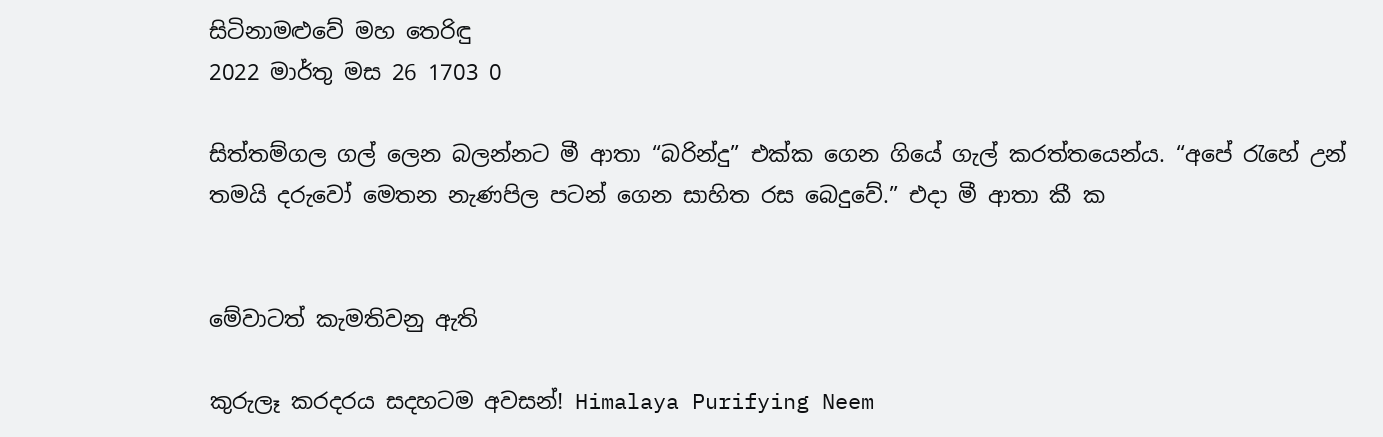සිටිනාමළුවේ මහ තෙරිඳු
2022 මාර්තු මස 26 1703 0

සිත්තම්ගල ගල් ලෙන බලන්නට මී ආතා “බරින්දු” එක්ක ගෙන ගියේ ගැල් කරත්තයෙන්ය. “අපේ ‍රැහේ උන් තමයි දරුවෝ මෙතන නැණපිල පටන් ගෙන සාහිත රස බෙදුවේ.” එදා මී ආතා කී ක


මේවාටත් කැමතිවනු ඇති

කුරුලෑ කරදරය සදහටම අවසන්! Himalaya Purifying Neem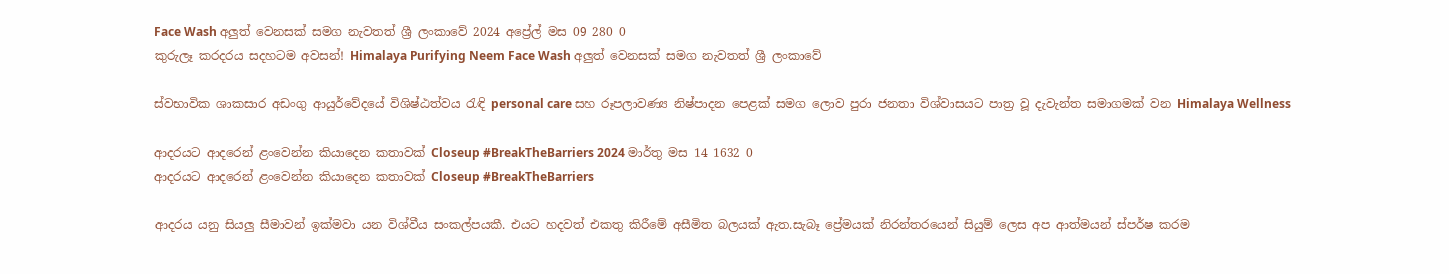Face Wash අලුත් වෙනසක් සමග නැවතත් ශ්‍රී ලංකාවේ 2024 අප්‍රේල් මස 09 280 0
කුරුලෑ කරදරය සදහටම අවසන්! Himalaya Purifying Neem Face Wash අලුත් වෙනසක් සමග නැවතත් ශ්‍රී ලංකාවේ

ස්වභාවික ශාකසාර අඩංගු ආයුර්වේදයේ විශිෂ්ඨත්වය රැඳි personal care සහ රූපලාවණ්‍ය නිෂ්පාදන පෙළක් සමග ලොව පුරා ජනතා විශ්වාසයට පාත්‍ර වූ දැවැන්ත සමාගමක් වන Himalaya Wellness

ආදරයට ආදරෙන් ළංවෙන්න කියාදෙන කතාවක් Closeup #BreakTheBarriers 2024 මාර්තු මස 14 1632 0
ආදරයට ආදරෙන් ළංවෙන්න කියාදෙන කතාවක් Closeup #BreakTheBarriers

ආදරය යනු සියලු සීමාවන් ඉක්මවා යන විශ්වීය සංකල්පයකී. එයට හදවත් එකතු කිරීමේ අසීමිත බලයක් ඇත.සැබෑ ප්‍රේමයක් නිරන්තරයෙන් සියුම් ලෙස අප ආත්මයන් ස්පර්ෂ කරම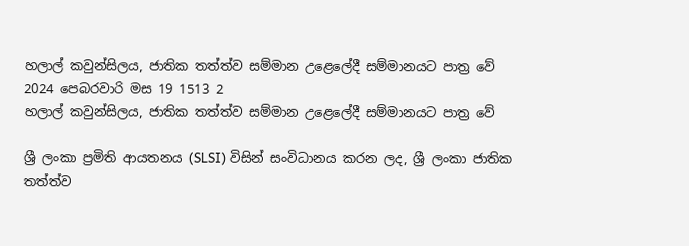හලාල් කවුන්සිලය, ජාතික තත්ත්ව සම්මාන උළෙලේදී සම්මානයට පාත්‍ර වේ 2024 පෙබරවාරි මස 19 1513 2
හලාල් කවුන්සිලය, ජාතික තත්ත්ව සම්මාන උළෙලේදී සම්මානයට පාත්‍ර වේ

ශ්‍රී ලංකා ප්‍රමිති ආයතනය (SLSI) විසින් සංවිධානය කරන ලද, ශ්‍රී ලංකා ජාතික තත්ත්ව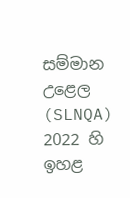සම්මාන උළෙල (SLNQA) 2022 හි ඉහළ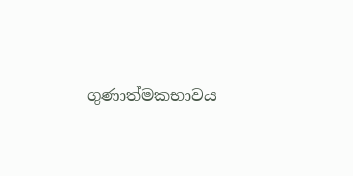ගුණාත්මකභාවය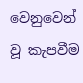වෙනුවෙන් වූ කැපවීම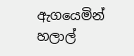ඇගයෙමින් හලාල්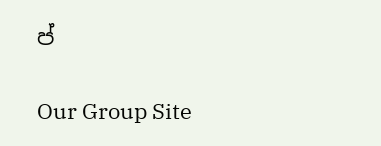ප්

Our Group Site